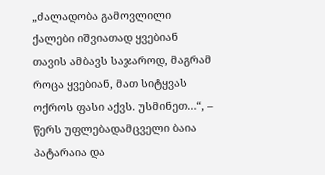„ძალადობა გამოვლილი ქალები იშვიათად ყვებიან თავის ამბავს საჯაროდ, მაგრამ როცა ყვებიან, მათ სიტყვას ოქროს ფასი აქვს. უსმინეთ…“, – წერს უფლებადამცველი ბაია პატარაია და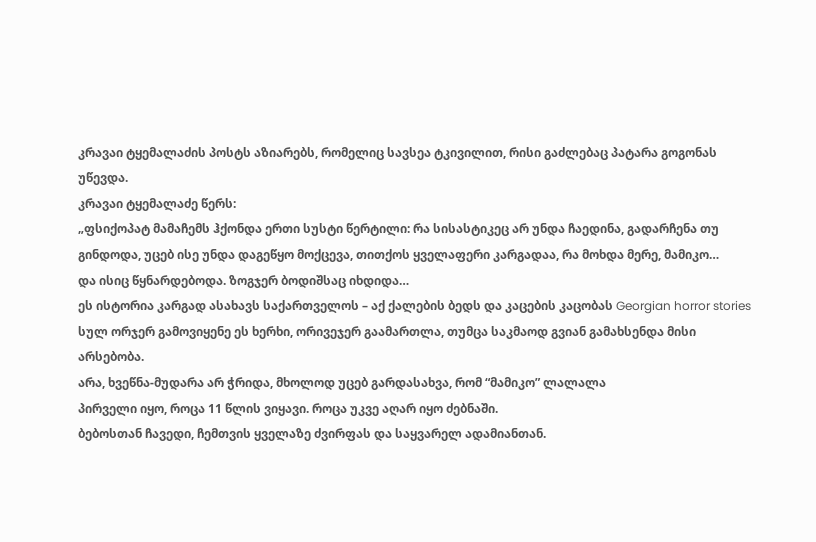კრავაი ტყემალაძის პოსტს აზიარებს, რომელიც სავსეა ტკივილით, რისი გაძლებაც პატარა გოგონას უწევდა.
კრავაი ტყემალაძე წერს:
„ფსიქოპატ მამაჩემს ჰქონდა ერთი სუსტი წერტილი: რა სისასტიკეც არ უნდა ჩაედინა, გადარჩენა თუ გინდოდა, უცებ ისე უნდა დაგეწყო მოქცევა, თითქოს ყველაფერი კარგადაა, რა მოხდა მერე, მამიკო…
და ისიც წყნარდებოდა. ზოგჯერ ბოდიშსაც იხდიდა…
ეს ისტორია კარგად ასახავს საქართველოს – აქ ქალების ბედს და კაცების კაცობას Georgian horror stories
სულ ორჯერ გამოვიყენე ეს ხერხი, ორივეჯერ გაამართლა, თუმცა საკმაოდ გვიან გამახსენდა მისი არსებობა.
არა, ხვეწნა-მუდარა არ ჭრიდა, მხოლოდ უცებ გარდასახვა, რომ “მამიკო” ლალალა
პირველი იყო, როცა 11 წლის ვიყავი. როცა უკვე აღარ იყო ძებნაში.
ბებოსთან ჩავედი, ჩემთვის ყველაზე ძვირფას და საყვარელ ადამიანთან.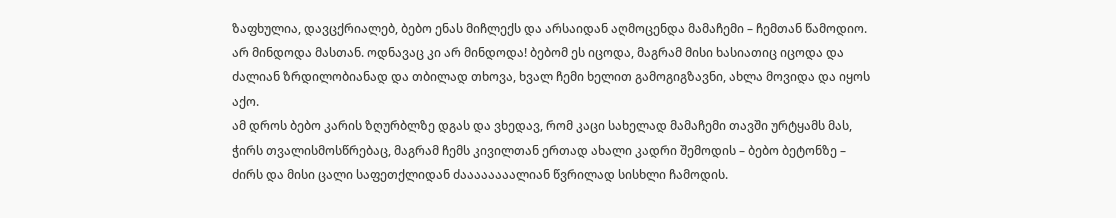ზაფხულია, დავცქრიალებ, ბებო ენას მიჩლექს და არსაიდან აღმოცენდა მამაჩემი – ჩემთან წამოდიო.
არ მინდოდა მასთან. ოდნავაც კი არ მინდოდა! ბებომ ეს იცოდა, მაგრამ მისი ხასიათიც იცოდა და ძალიან ზრდილობიანად და თბილად თხოვა, ხვალ ჩემი ხელით გამოგიგზავნი, ახლა მოვიდა და იყოს აქო.
ამ დროს ბებო კარის ზღურბლზე დგას და ვხედავ, რომ კაცი სახელად მამაჩემი თავში ურტყამს მას, ჭირს თვალისმოსწრებაც, მაგრამ ჩემს კივილთან ერთად ახალი კადრი შემოდის – ბებო ბეტონზე – ძირს და მისი ცალი საფეთქლიდან ძაააააააალიან წვრილად სისხლი ჩამოდის.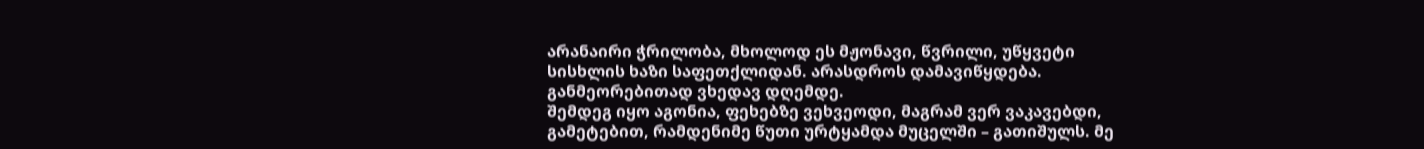არანაირი ჭრილობა, მხოლოდ ეს მჟონავი, წვრილი, უწყვეტი სისხლის ხაზი საფეთქლიდან. არასდროს დამავიწყდება. განმეორებითად ვხედავ დღემდე.
შემდეგ იყო აგონია, ფეხებზე ვეხვეოდი, მაგრამ ვერ ვაკავებდი, გამეტებით, რამდენიმე წუთი ურტყამდა მუცელში – გათიშულს. მე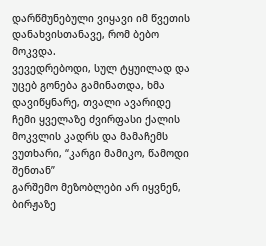დარწმუნებული ვიყავი იმ წვეთის დანახვისთანავე, რომ ბებო მოკვდა.
ვევედრებოდი, სულ ტყუილად და უცებ გონება გამინათდა, ხმა დავიწყნარე, თვალი ავარიდე ჩემი ყველაზე ძვირფასი ქალის მოკვლის კადრს და მამაჩემს ვუთხარი, “კარგი მამიკო, წამოდი შენთან”
გარშემო მეზობლები არ იყვნენ, ბირჟაზე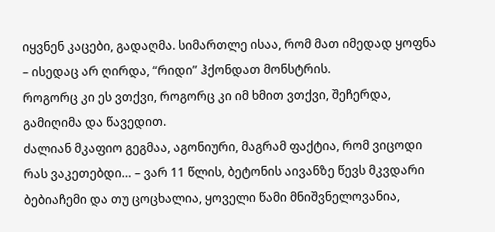იყვნენ კაცები, გადაღმა. სიმართლე ისაა, რომ მათ იმედად ყოფნა – ისედაც არ ღირდა, “რიდი” ჰქონდათ მონსტრის.
როგორც კი ეს ვთქვი, როგორც კი იმ ხმით ვთქვი, შეჩერდა, გამიღიმა და წავედით.
ძალიან მკაფიო გეგმაა, აგონიური, მაგრამ ფაქტია, რომ ვიცოდი რას ვაკეთებდი… – ვარ 11 წლის, ბეტონის აივანზე წევს მკვდარი ბებიაჩემი და თუ ცოცხალია, ყოველი წამი მნიშვნელოვანია,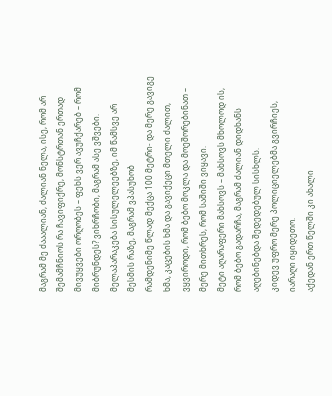მაგრამ მე ძააალიან, ძალიან ნელა, ისე, რომ არ შემამჩნიოს რა ჩავიფიქრე, მონსტრთან ერთად მივუყვები ორღობეს – ფეხს ვერ ავუჩქარებ – რომ მიბრუნდეს? ვიხრჩობი, მაგრამ ასე ვშვები. მელაპარაკება სისულელეებზე, იმ წამსვე არ მესმის რაზე, მაგრამ ვპასუხობ
რამდენიმე წლად მექცა 100 მეტრი- და მერე გავიგე ხმა, კაცების ხმა და გავიქეცი მთელი ძალით, ვყვიროდი, რომ ბებო მოკლა და მოეშორებინათ – მერე მითხრეს, რომ საშიში ვიყავი.
მეტი აღარაფერი მახსოვს – მახსოვს მხოლოდ ის, რომ ბებო გადარჩა, მაგრამ ძალიან დიდხანს აღებინებდა შედედებულ სისხლს.
კიდევ უფრო მერე პოლიციელებმა გვირჩიეს, იარაღი იყიდეთო.
აქედან ერთ წელში კი ახალი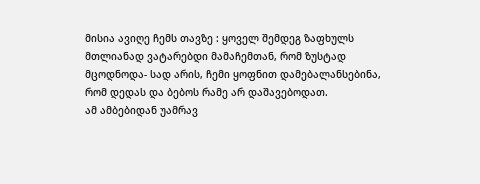მისია ავიღე ჩემს თავზე : ყოველ შემდეგ ზაფხულს მთლიანად ვატარებდი მამაჩემთან, რომ ზუსტად მცოდნოდა- სად არის, ჩემი ყოფნით დამებალანსებინა, რომ დედას და ბებოს რამე არ დაშავებოდათ.
ამ ამბებიდან უამრავ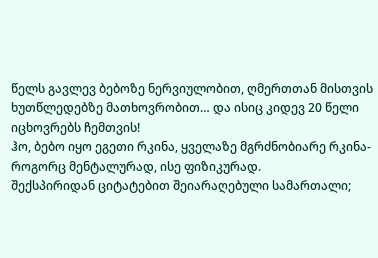წელს გავლევ ბებოზე ნერვიულობით, ღმერთთან მისთვის ხუთწლედებზე მათხოვრობით… და ისიც კიდევ 20 წელი იცხოვრებს ჩემთვის!
ჰო, ბებო იყო ეგეთი რკინა, ყველაზე მგრძნობიარე რკინა- როგორც მენტალურად, ისე ფიზიკურად.
შექსპირიდან ციტატებით შეიარაღებული სამართალი;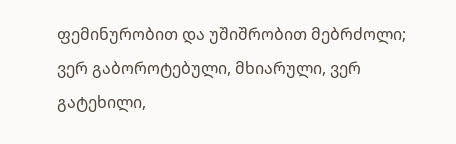ფემინურობით და უშიშრობით მებრძოლი; ვერ გაბოროტებული, მხიარული, ვერ გატეხილი,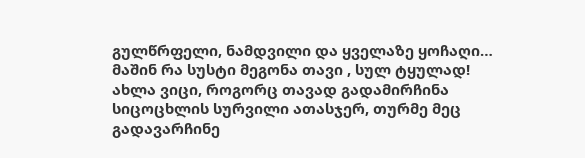გულწრფელი, ნამდვილი და ყველაზე ყოჩაღი…
მაშინ რა სუსტი მეგონა თავი , სულ ტყულად!
ახლა ვიცი, როგორც თავად გადამირჩინა სიცოცხლის სურვილი ათასჯერ, თურმე მეც გადავარჩინე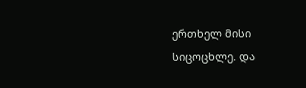ერთხელ მისი სიცოცხლე. და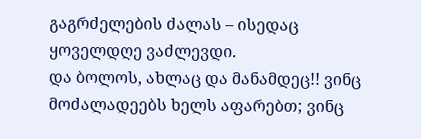გაგრძელების ძალას – ისედაც ყოველდღე ვაძლევდი.
და ბოლოს, ახლაც და მანამდეც!! ვინც მოძალადეებს ხელს აფარებთ; ვინც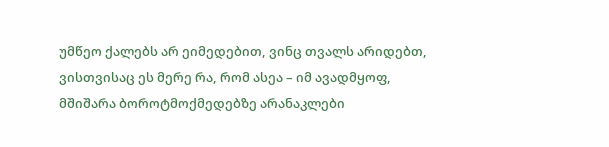უმწეო ქალებს არ ეიმედებით, ვინც თვალს არიდებთ, ვისთვისაც ეს მერე რა, რომ ასეა – იმ ავადმყოფ, მშიშარა ბოროტმოქმედებზე არანაკლები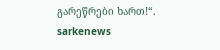გარეწრები ხართ!“.
sarkenews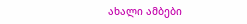ახალი ამბები